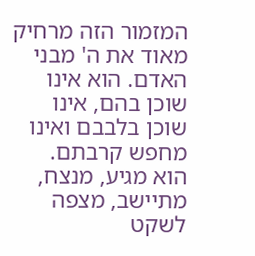המזמור הזה מרחיק מאוד את ה' מבני האדם. הוא אינו שוכן בהם, אינו שוכן בלבבם ואינו מחפש קרבתם. הוא מגיע, מנצח, מתיישב, מצפה לשקט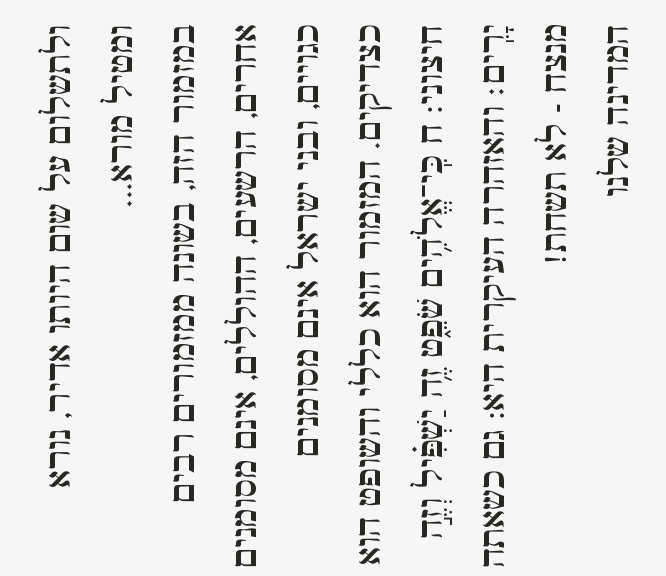ולתשלום על שום היותו אדיר, נורא ומטיל מורא...
במזמור הזה, בשונה ממזמורים רבים אחרים, הרשעים, ההוללים, אינם מסומנים כגויים, ובני ישראל אינם מסומנים כצדיקים. המזמור הוא כללי והשופט הוא חיצוני: ח כִּֽי־אֱלֹהִ֥ים שֹׁפֵ֑ט זֶ֥ה יַשְׁפִּ֗יל וְזֶ֣ה יָרִֽים׃ והאזהרה העיקרית היא: גם כשאתה מנצח - לא תשחת!
המדינה שלנו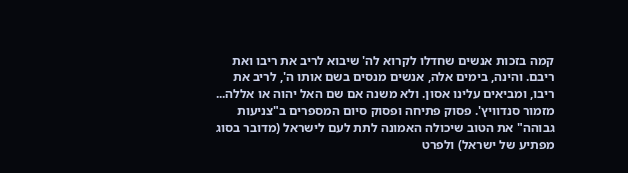קמה בזכות אנשים שחדלו לקרוא לה' שיבוא לריב את ריבו ואת ריבם. והינה, בימים אלה, אנשים מנסים בשם אותו ה', לריב את ריבו, ומביאים עלינו אסון. ולא משנה אם שם האל יהוה או אללה...
מזמור סנדוויץ'. פסוק פתיחה ופסוק סיום המספרים ב"צניעות גבוהה" את הטוב שיכולה האמונה לתת לעם לישראל (מדובר בסוג מפתיע של ישראל) ולפרט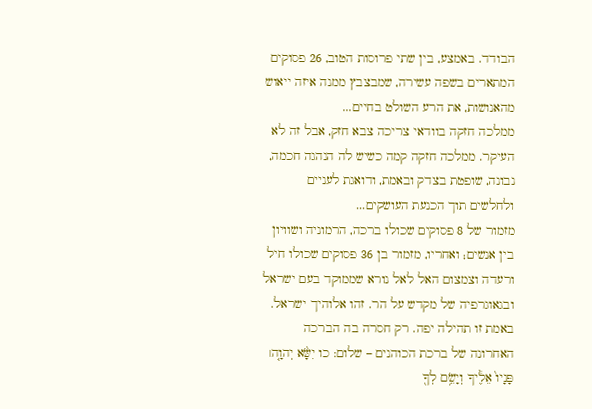הבודד. באמצע, בין שתי פרוסות הטוב, 26 פסוקים המתארים בשפה עשירה, שמבצבץ ממנה איזה ייאוש מהאנושות, את הרע השולט בחיים...
ממלכה חזקה בוודאי צריכה צבא חזק, אבל זה לא העיקר. ממלכה חזקה קמה כשיש לה הנהגה חכמה, נבונה, שופטת בצדק ובאמת, ודואגת לעניים ולחלשים תוך הכנעת העושקים...
מזמור של 8 פסוקים שכולו ברכה, הרמוניה ושוויון בין אנשים; ואחריו, מזמור בן 36 פסוקים שכולו חיל ורעדה וצמצום האל לאל נורא שממוקד בעם ישראל ובגאוגרפיה של מקדש על הר. זהו אלוהיך ישראל.
באמת זו תהילה יפה. רק חסרה בה הברכה האחרונה של ברכת הכוהנים – שלום: כו יִשָּׂ֨א יְהוָ֤ה׀ פָּנָיו֙ אֵלֶ֔יךָ וְיָשֵׂ֥ם לְךָ֖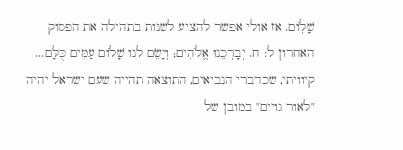שָׁלֽוֹם. אז אולי אפשר להציע לשנות בתהילה את הפסוק האחרון ל: ח. יְבָרְכֵנוּ אֱלֹהִים; וְיָשֵֹם לנו שָׁלוֹם עַמִּים כֻּלָּם...
קיוויתי, שכדברי הנביאים, התוצאה תהייה שעם ישראל יהיה "לאור גויים" במובן של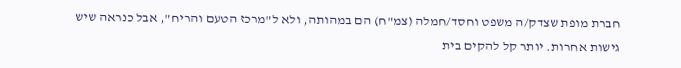חברת מופת שצדק/ה משפט וחסד/חמלה (צמ"ח) הם במהותה, ולא ל"מרכז הטעם והריח", אבל כנראה שיש גישות אחרות. יותר קל להקים בית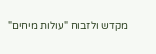מקדש ולזבוח "עולות מיחים"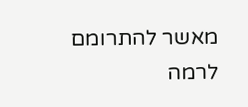מאשר להתרומם לרמה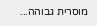מוסרית גבוהה...